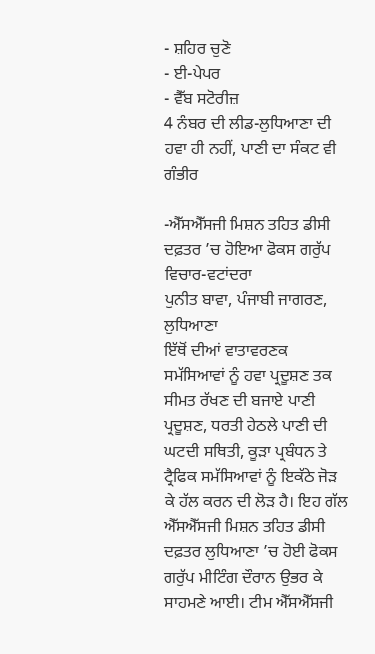- ਸ਼ਹਿਰ ਚੁਣੋ
- ਈ-ਪੇਪਰ
- ਵੈੱਬ ਸਟੋਰੀਜ਼
4 ਨੰਬਰ ਦੀ ਲੀਡ-ਲੁਧਿਆਣਾ ਦੀ ਹਵਾ ਹੀ ਨਹੀਂ, ਪਾਣੀ ਦਾ ਸੰਕਟ ਵੀ ਗੰਭੀਰ

-ਐੱਸਐੱਸਜੀ ਮਿਸ਼ਨ ਤਹਿਤ ਡੀਸੀ ਦਫ਼ਤਰ ’ਚ ਹੋਇਆ ਫੋਕਸ ਗਰੁੱਪ ਵਿਚਾਰ-ਵਟਾਂਦਰਾ
ਪੁਨੀਤ ਬਾਵਾ, ਪੰਜਾਬੀ ਜਾਗਰਣ, ਲੁਧਿਆਣਾ
ਇੱਥੋਂ ਦੀਆਂ ਵਾਤਾਵਰਣਕ ਸਮੱਸਿਆਵਾਂ ਨੂੰ ਹਵਾ ਪ੍ਰਦੂਸ਼ਣ ਤਕ ਸੀਮਤ ਰੱਖਣ ਦੀ ਬਜਾਏ ਪਾਣੀ ਪ੍ਰਦੂਸ਼ਣ, ਧਰਤੀ ਹੇਠਲੇ ਪਾਣੀ ਦੀ ਘਟਦੀ ਸਥਿਤੀ, ਕੂੜਾ ਪ੍ਰਬੰਧਨ ਤੇ ਟ੍ਰੈਫਿਕ ਸਮੱਸਿਆਵਾਂ ਨੂੰ ਇਕੱਠੇ ਜੋੜ ਕੇ ਹੱਲ ਕਰਨ ਦੀ ਲੋੜ ਹੈ। ਇਹ ਗੱਲ ਐੱਸਐੱਸਜੀ ਮਿਸ਼ਨ ਤਹਿਤ ਡੀਸੀ ਦਫ਼ਤਰ ਲੁਧਿਆਣਾ ’ਚ ਹੋਈ ਫੋਕਸ ਗਰੁੱਪ ਮੀਟਿੰਗ ਦੌਰਾਨ ਉਭਰ ਕੇ ਸਾਹਮਣੇ ਆਈ। ਟੀਮ ਐੱਸਐੱਸਜੀ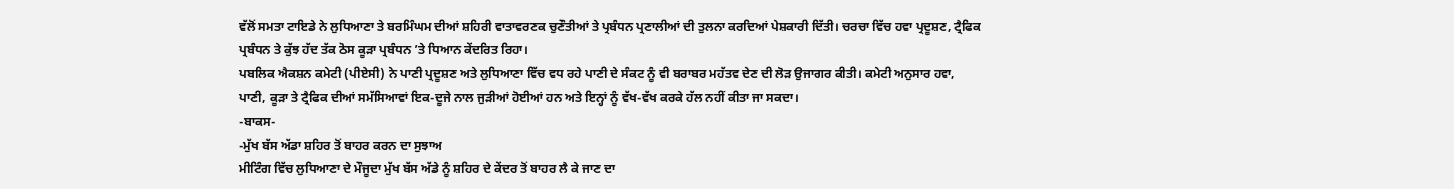ਵੱਲੋਂ ਸਮਤਾ ਟਾਇਡੇ ਨੇ ਲੁਧਿਆਣਾ ਤੇ ਬਰਮਿੰਘਮ ਦੀਆਂ ਸ਼ਹਿਰੀ ਵਾਤਾਵਰਣਕ ਚੁਣੌਤੀਆਂ ਤੇ ਪ੍ਰਬੰਧਨ ਪ੍ਰਣਾਲੀਆਂ ਦੀ ਤੁਲਨਾ ਕਰਦਿਆਂ ਪੇਸ਼ਕਾਰੀ ਦਿੱਤੀ। ਚਰਚਾ ਵਿੱਚ ਹਵਾ ਪ੍ਰਦੂਸ਼ਣ, ਟ੍ਰੈਫਿਕ ਪ੍ਰਬੰਧਨ ਤੇ ਕੁੱਝ ਹੱਦ ਤੱਕ ਠੋਸ ਕੂੜਾ ਪ੍ਰਬੰਧਨ ’ਤੇ ਧਿਆਨ ਕੇਂਦਰਿਤ ਰਿਹਾ।
ਪਬਲਿਕ ਐਕਸ਼ਨ ਕਮੇਟੀ (ਪੀਏਸੀ) ਨੇ ਪਾਣੀ ਪ੍ਰਦੂਸ਼ਣ ਅਤੇ ਲੁਧਿਆਣਾ ਵਿੱਚ ਵਧ ਰਹੇ ਪਾਣੀ ਦੇ ਸੰਕਟ ਨੂੰ ਵੀ ਬਰਾਬਰ ਮਹੱਤਵ ਦੇਣ ਦੀ ਲੋੜ ਉਜਾਗਰ ਕੀਤੀ। ਕਮੇਟੀ ਅਨੁਸਾਰ ਹਵਾ, ਪਾਣੀ, ਕੂੜਾ ਤੇ ਟ੍ਰੈਫਿਕ ਦੀਆਂ ਸਮੱਸਿਆਵਾਂ ਇਕ-ਦੂਜੇ ਨਾਲ ਜੁੜੀਆਂ ਹੋਈਆਂ ਹਨ ਅਤੇ ਇਨ੍ਹਾਂ ਨੂੰ ਵੱਖ-ਵੱਖ ਕਰਕੇ ਹੱਲ ਨਹੀਂ ਕੀਤਾ ਜਾ ਸਕਦਾ।
-ਬਾਕਸ-
-ਮੁੱਖ ਬੱਸ ਅੱਡਾ ਸ਼ਹਿਰ ਤੋਂ ਬਾਹਰ ਕਰਨ ਦਾ ਸੁਝਾਅ
ਮੀਟਿੰਗ ਵਿੱਚ ਲੁਧਿਆਣਾ ਦੇ ਮੌਜੂਦਾ ਮੁੱਖ ਬੱਸ ਅੱਡੇ ਨੂੰ ਸ਼ਹਿਰ ਦੇ ਕੇਂਦਰ ਤੋਂ ਬਾਹਰ ਲੈ ਕੇ ਜਾਣ ਦਾ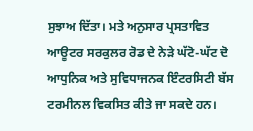ਸੁਝਾਅ ਦਿੱਤਾ। ਮਤੇ ਅਨੁਸਾਰ ਪ੍ਰਸਤਾਵਿਤ ਆਊਟਰ ਸਰਕੁਲਰ ਰੋਡ ਦੇ ਨੇੜੇ ਘੱਟੋ-ਘੱਟ ਦੋ ਆਧੁਨਿਕ ਅਤੇ ਸੁਵਿਧਾਜਨਕ ਇੰਟਰਸਿਟੀ ਬੱਸ ਟਰਮੀਨਲ ਵਿਕਸਿਤ ਕੀਤੇ ਜਾ ਸਕਦੇ ਹਨ।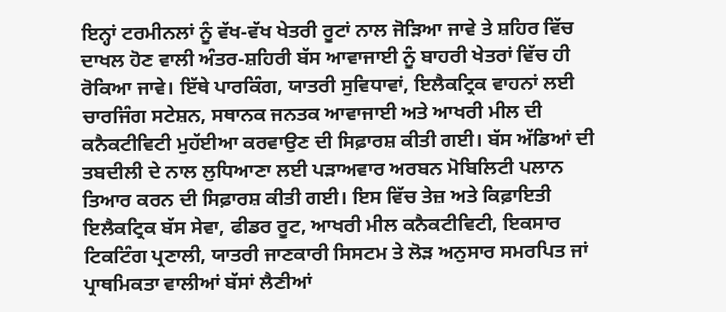ਇਨ੍ਹਾਂ ਟਰਮੀਨਲਾਂ ਨੂੰ ਵੱਖ-ਵੱਖ ਖੇਤਰੀ ਰੂਟਾਂ ਨਾਲ ਜੋੜਿਆ ਜਾਵੇ ਤੇ ਸ਼ਹਿਰ ਵਿੱਚ ਦਾਖਲ ਹੋਣ ਵਾਲੀ ਅੰਤਰ-ਸ਼ਹਿਰੀ ਬੱਸ ਆਵਾਜਾਈ ਨੂੰ ਬਾਹਰੀ ਖੇਤਰਾਂ ਵਿੱਚ ਹੀ ਰੋਕਿਆ ਜਾਵੇ। ਇੱਥੇ ਪਾਰਕਿੰਗ, ਯਾਤਰੀ ਸੁਵਿਧਾਵਾਂ, ਇਲੈਕਟ੍ਰਿਕ ਵਾਹਨਾਂ ਲਈ ਚਾਰਜਿੰਗ ਸਟੇਸ਼ਨ, ਸਥਾਨਕ ਜਨਤਕ ਆਵਾਜਾਈ ਅਤੇ ਆਖਰੀ ਮੀਲ ਦੀ ਕਨੈਕਟੀਵਿਟੀ ਮੁਹੱਈਆ ਕਰਵਾਉਣ ਦੀ ਸਿਫ਼ਾਰਸ਼ ਕੀਤੀ ਗਈ। ਬੱਸ ਅੱਡਿਆਂ ਦੀ ਤਬਦੀਲੀ ਦੇ ਨਾਲ ਲੁਧਿਆਣਾ ਲਈ ਪੜਾਅਵਾਰ ਅਰਬਨ ਮੋਬਿਲਿਟੀ ਪਲਾਨ ਤਿਆਰ ਕਰਨ ਦੀ ਸਿਫ਼ਾਰਸ਼ ਕੀਤੀ ਗਈ। ਇਸ ਵਿੱਚ ਤੇਜ਼ ਅਤੇ ਕਿਫ਼ਾਇਤੀ ਇਲੈਕਟ੍ਰਿਕ ਬੱਸ ਸੇਵਾ, ਫੀਡਰ ਰੂਟ, ਆਖਰੀ ਮੀਲ ਕਨੈਕਟੀਵਿਟੀ, ਇਕਸਾਰ ਟਿਕਟਿੰਗ ਪ੍ਰਣਾਲੀ, ਯਾਤਰੀ ਜਾਣਕਾਰੀ ਸਿਸਟਮ ਤੇ ਲੋੜ ਅਨੁਸਾਰ ਸਮਰਪਿਤ ਜਾਂ ਪ੍ਰਾਥਮਿਕਤਾ ਵਾਲੀਆਂ ਬੱਸਾਂ ਲੈਣੀਆਂ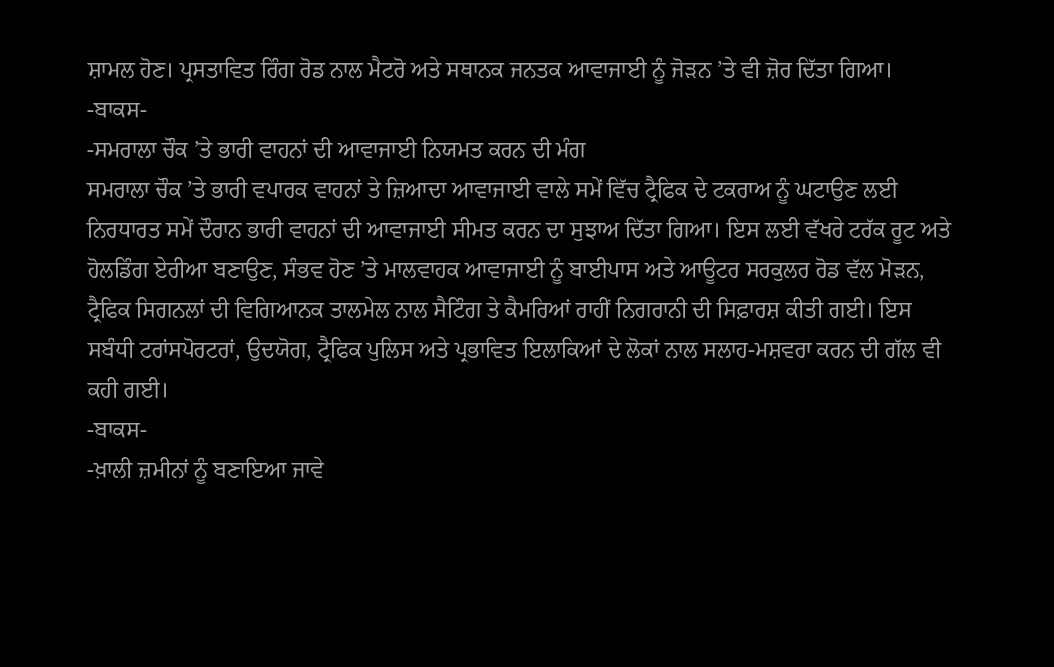ਸ਼ਾਮਲ ਹੋਣ। ਪ੍ਰਸਤਾਵਿਤ ਰਿੰਗ ਰੋਡ ਨਾਲ ਮੈਟਰੋ ਅਤੇ ਸਥਾਨਕ ਜਨਤਕ ਆਵਾਜਾਈ ਨੂੰ ਜੋੜਨ ’ਤੇ ਵੀ ਜ਼ੋਰ ਦਿੱਤਾ ਗਿਆ।
-ਬਾਕਸ-
-ਸਮਰਾਲਾ ਚੌਕ ’ਤੇ ਭਾਰੀ ਵਾਹਨਾਂ ਦੀ ਆਵਾਜਾਈ ਨਿਯਮਤ ਕਰਨ ਦੀ ਮੰਗ
ਸਮਰਾਲਾ ਚੌਕ ’ਤੇ ਭਾਰੀ ਵਪਾਰਕ ਵਾਹਨਾਂ ਤੇ ਜ਼ਿਆਦਾ ਆਵਾਜਾਈ ਵਾਲੇ ਸਮੇਂ ਵਿੱਚ ਟ੍ਰੈਫਿਕ ਦੇ ਟਕਰਾਅ ਨੂੰ ਘਟਾਉਣ ਲਈ ਨਿਰਧਾਰਤ ਸਮੇਂ ਦੌਰਾਨ ਭਾਰੀ ਵਾਹਨਾਂ ਦੀ ਆਵਾਜਾਈ ਸੀਮਤ ਕਰਨ ਦਾ ਸੁਝਾਅ ਦਿੱਤਾ ਗਿਆ। ਇਸ ਲਈ ਵੱਖਰੇ ਟਰੱਕ ਰੂਟ ਅਤੇ ਹੋਲਡਿੰਗ ਏਰੀਆ ਬਣਾਉਣ, ਸੰਭਵ ਹੋਣ ’ਤੇ ਮਾਲਵਾਹਕ ਆਵਾਜਾਈ ਨੂੰ ਬਾਈਪਾਸ ਅਤੇ ਆਊਟਰ ਸਰਕੁਲਰ ਰੋਡ ਵੱਲ ਮੋੜਨ, ਟ੍ਰੈਫਿਕ ਸਿਗਨਲਾਂ ਦੀ ਵਿਗਿਆਨਕ ਤਾਲਮੇਲ ਨਾਲ ਸੈਟਿੰਗ ਤੇ ਕੈਮਰਿਆਂ ਰਾਹੀਂ ਨਿਗਰਾਨੀ ਦੀ ਸਿਫ਼ਾਰਸ਼ ਕੀਤੀ ਗਈ। ਇਸ ਸਬੰਧੀ ਟਰਾਂਸਪੋਰਟਰਾਂ, ਉਦਯੋਗ, ਟ੍ਰੈਫਿਕ ਪੁਲਿਸ ਅਤੇ ਪ੍ਰਭਾਵਿਤ ਇਲਾਕਿਆਂ ਦੇ ਲੋਕਾਂ ਨਾਲ ਸਲਾਹ-ਮਸ਼ਵਰਾ ਕਰਨ ਦੀ ਗੱਲ ਵੀ ਕਹੀ ਗਈ।
-ਬਾਕਸ-
-ਖ਼ਾਲੀ ਜ਼ਮੀਨਾਂ ਨੂੰ ਬਣਾਇਆ ਜਾਵੇ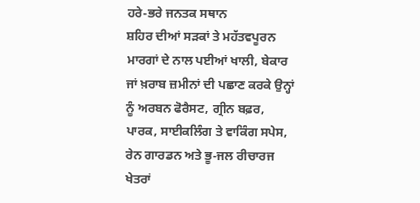ਹਰੇ-ਭਰੇ ਜਨਤਕ ਸਥਾਨ
ਸ਼ਹਿਰ ਦੀਆਂ ਸੜਕਾਂ ਤੇ ਮਹੱਤਵਪੂਰਨ ਮਾਰਗਾਂ ਦੇ ਨਾਲ ਪਈਆਂ ਖਾਲੀ, ਬੇਕਾਰ ਜਾਂ ਖ਼ਰਾਬ ਜ਼ਮੀਨਾਂ ਦੀ ਪਛਾਣ ਕਰਕੇ ਉਨ੍ਹਾਂ ਨੂੰ ਅਰਬਨ ਫੋਰੈਸਟ, ਗ੍ਰੀਨ ਬਫ਼ਰ, ਪਾਰਕ, ਸਾਈਕਲਿੰਗ ਤੇ ਵਾਕਿੰਗ ਸਪੇਸ, ਰੇਨ ਗਾਰਡਨ ਅਤੇ ਭੂ-ਜਲ ਰੀਚਾਰਜ ਖੇਤਰਾਂ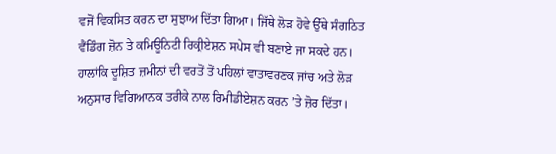ਵਜੋਂ ਵਿਕਸਿਤ ਕਰਨ ਦਾ ਸੁਝਾਅ ਦਿੱਤਾ ਗਿਆ। ਜਿੱਥੇ ਲੋੜ ਹੋਵੇ ਉੱਥੇ ਸੰਗਠਿਤ ਵੈਂਡਿੰਗ ਜ਼ੋਨ ਤੇ ਕਮਿਊਨਿਟੀ ਰਿਕ੍ਰੀਏਸ਼ਨ ਸਪੇਸ ਵੀ ਬਣਾਏ ਜਾ ਸਕਦੇ ਹਨ। ਹਾਲਾਂਕਿ ਦੂਸ਼ਿਤ ਜ਼ਮੀਨਾਂ ਦੀ ਵਰਤੋਂ ਤੋਂ ਪਹਿਲਾਂ ਵਾਤਾਵਰਣਕ ਜਾਂਚ ਅਤੇ ਲੋੜ ਅਨੁਸਾਰ ਵਿਗਿਆਨਕ ਤਰੀਕੇ ਨਾਲ ਰਿਮੀਡੀਏਸ਼ਨ ਕਰਨ ’ਤੇ ਜ਼ੋਰ ਦਿੱਤਾ।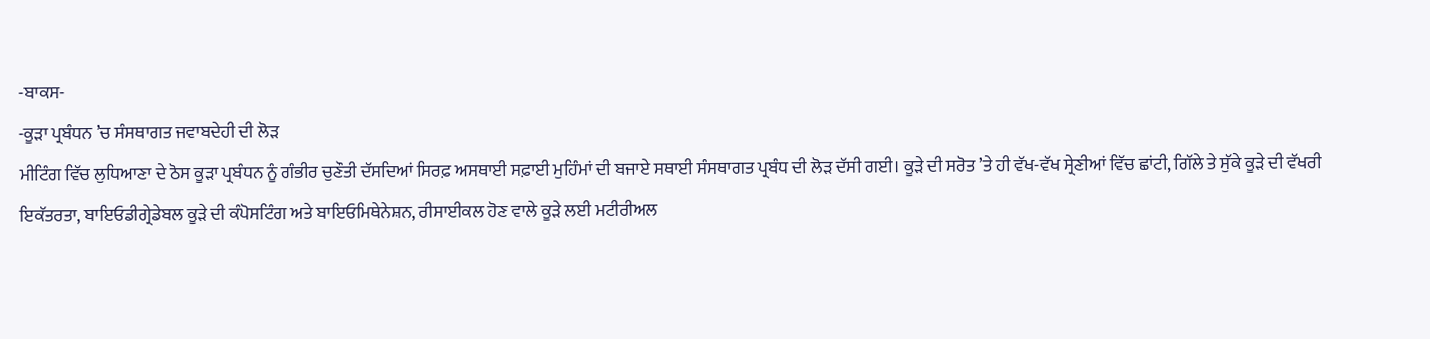-ਬਾਕਸ-
-ਕੂੜਾ ਪ੍ਰਬੰਧਨ ’ਚ ਸੰਸਥਾਗਤ ਜਵਾਬਦੇਹੀ ਦੀ ਲੋੜ
ਮੀਟਿੰਗ ਵਿੱਚ ਲੁਧਿਆਣਾ ਦੇ ਠੋਸ ਕੂੜਾ ਪ੍ਰਬੰਧਨ ਨੂੰ ਗੰਭੀਰ ਚੁਣੌਤੀ ਦੱਸਦਿਆਂ ਸਿਰਫ਼ ਅਸਥਾਈ ਸਫ਼ਾਈ ਮੁਹਿੰਮਾਂ ਦੀ ਬਜਾਏ ਸਥਾਈ ਸੰਸਥਾਗਤ ਪ੍ਰਬੰਧ ਦੀ ਲੋੜ ਦੱਸੀ ਗਈ। ਕੂੜੇ ਦੀ ਸਰੋਤ ’ਤੇ ਹੀ ਵੱਖ-ਵੱਖ ਸ੍ਰੇਣੀਆਂ ਵਿੱਚ ਛਾਂਟੀ, ਗਿੱਲੇ ਤੇ ਸੁੱਕੇ ਕੂੜੇ ਦੀ ਵੱਖਰੀ ਇਕੱਤਰਤਾ, ਬਾਇਓਡੀਗ੍ਰੇਡੇਬਲ ਕੂੜੇ ਦੀ ਕੰਪੋਸਟਿੰਗ ਅਤੇ ਬਾਇਓਮਿਥੇਨੇਸ਼ਨ, ਰੀਸਾਈਕਲ ਹੋਣ ਵਾਲੇ ਕੂੜੇ ਲਈ ਮਟੀਰੀਅਲ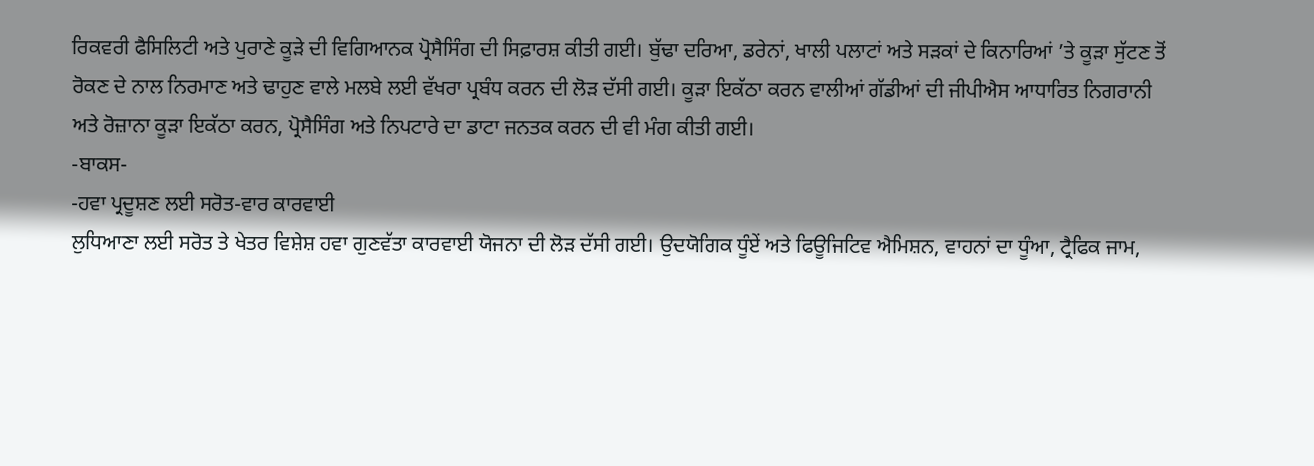ਰਿਕਵਰੀ ਫੈਸਿਲਿਟੀ ਅਤੇ ਪੁਰਾਣੇ ਕੂੜੇ ਦੀ ਵਿਗਿਆਨਕ ਪ੍ਰੋਸੈਸਿੰਗ ਦੀ ਸਿਫ਼ਾਰਸ਼ ਕੀਤੀ ਗਈ। ਬੁੱਢਾ ਦਰਿਆ, ਡਰੇਨਾਂ, ਖਾਲੀ ਪਲਾਟਾਂ ਅਤੇ ਸੜਕਾਂ ਦੇ ਕਿਨਾਰਿਆਂ ’ਤੇ ਕੂੜਾ ਸੁੱਟਣ ਤੋਂ ਰੋਕਣ ਦੇ ਨਾਲ ਨਿਰਮਾਣ ਅਤੇ ਢਾਹੁਣ ਵਾਲੇ ਮਲਬੇ ਲਈ ਵੱਖਰਾ ਪ੍ਰਬੰਧ ਕਰਨ ਦੀ ਲੋੜ ਦੱਸੀ ਗਈ। ਕੂੜਾ ਇਕੱਠਾ ਕਰਨ ਵਾਲੀਆਂ ਗੱਡੀਆਂ ਦੀ ਜੀਪੀਐਸ ਆਧਾਰਿਤ ਨਿਗਰਾਨੀ ਅਤੇ ਰੋਜ਼ਾਨਾ ਕੂੜਾ ਇਕੱਠਾ ਕਰਨ, ਪ੍ਰੋਸੈਸਿੰਗ ਅਤੇ ਨਿਪਟਾਰੇ ਦਾ ਡਾਟਾ ਜਨਤਕ ਕਰਨ ਦੀ ਵੀ ਮੰਗ ਕੀਤੀ ਗਈ।
-ਬਾਕਸ-
-ਹਵਾ ਪ੍ਰਦੂਸ਼ਣ ਲਈ ਸਰੋਤ-ਵਾਰ ਕਾਰਵਾਈ
ਲੁਧਿਆਣਾ ਲਈ ਸਰੋਤ ਤੇ ਖੇਤਰ ਵਿਸ਼ੇਸ਼ ਹਵਾ ਗੁਣਵੱਤਾ ਕਾਰਵਾਈ ਯੋਜਨਾ ਦੀ ਲੋੜ ਦੱਸੀ ਗਈ। ਉਦਯੋਗਿਕ ਧੂੰਏਂ ਅਤੇ ਫਿਊਜਿਟਿਵ ਐਮਿਸ਼ਨ, ਵਾਹਨਾਂ ਦਾ ਧੂੰਆ, ਟ੍ਰੈਫਿਕ ਜਾਮ,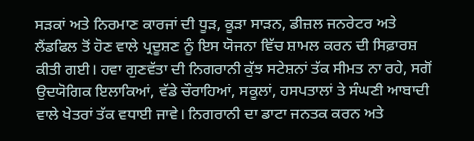ਸੜਕਾਂ ਅਤੇ ਨਿਰਮਾਣ ਕਾਰਜਾਂ ਦੀ ਧੂੜ, ਕੂੜਾ ਸਾੜਨ, ਡੀਜ਼ਲ ਜਨਰੇਟਰ ਅਤੇ ਲੈਂਡਫਿਲ ਤੋਂ ਹੋਣ ਵਾਲੇ ਪ੍ਰਦੂਸ਼ਣ ਨੂੰ ਇਸ ਯੋਜਨਾ ਵਿੱਚ ਸ਼ਾਮਲ ਕਰਨ ਦੀ ਸਿਫ਼ਾਰਸ਼ ਕੀਤੀ ਗਈ। ਹਵਾ ਗੁਣਵੱਤਾ ਦੀ ਨਿਗਰਾਨੀ ਕੁੱਝ ਸਟੇਸ਼ਨਾਂ ਤੱਕ ਸੀਮਤ ਨਾ ਰਹੇ, ਸਗੋਂ ਉਦਯੋਗਿਕ ਇਲਾਕਿਆਂ, ਵੱਡੇ ਚੌਰਾਹਿਆਂ, ਸਕੂਲਾਂ, ਹਸਪਤਾਲਾਂ ਤੇ ਸੰਘਣੀ ਆਬਾਦੀ ਵਾਲੇ ਖੇਤਰਾਂ ਤੱਕ ਵਧਾਈ ਜਾਵੇ। ਨਿਗਰਾਨੀ ਦਾ ਡਾਟਾ ਜਨਤਕ ਕਰਨ ਅਤੇ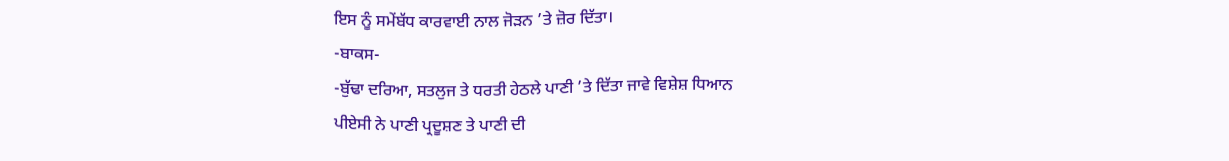ਇਸ ਨੂੰ ਸਮੇਂਬੱਧ ਕਾਰਵਾਈ ਨਾਲ ਜੋੜਨ ’ਤੇ ਜ਼ੋਰ ਦਿੱਤਾ।
-ਬਾਕਸ-
-ਬੁੱਢਾ ਦਰਿਆ, ਸਤਲੁਜ ਤੇ ਧਰਤੀ ਹੇਠਲੇ ਪਾਣੀ ’ਤੇ ਦਿੱਤਾ ਜਾਵੇ ਵਿਸ਼ੇਸ਼ ਧਿਆਨ
ਪੀਏਸੀ ਨੇ ਪਾਣੀ ਪ੍ਰਦੂਸ਼ਣ ਤੇ ਪਾਣੀ ਦੀ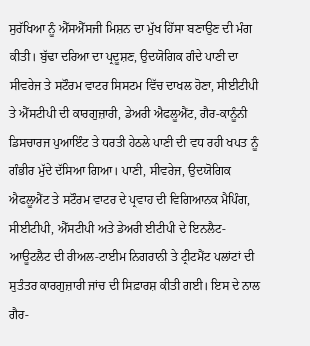ਸੁਰੱਖਿਆ ਨੂੰ ਐੱਸਐੱਸਜੀ ਮਿਸ਼ਨ ਦਾ ਮੁੱਖ ਹਿੱਸਾ ਬਣਾਉਣ ਦੀ ਮੰਗ ਕੀਤੀ। ਬੁੱਢਾ ਦਰਿਆ ਦਾ ਪ੍ਰਦੂਸ਼ਣ, ਉਦਯੋਗਿਕ ਗੰਦੇ ਪਾਣੀ ਦਾ ਸੀਵਰੇਜ ਤੇ ਸਟੌਰਮ ਵਾਟਰ ਸਿਸਟਮ ਵਿੱਚ ਦਾਖਲ ਹੋਣਾ, ਸੀਈਟੀਪੀ ਤੇ ਐੱਸਟੀਪੀ ਦੀ ਕਾਰਗੁਜ਼ਾਰੀ, ਡੇਅਰੀ ਐਫਲੂਐਂਟ, ਗੈਰ-ਕਾਨੂੰਨੀ ਡਿਸਚਾਰਜ ਪੁਆਇੰਟ ਤੇ ਧਰਤੀ ਹੇਠਲੇ ਪਾਣੀ ਦੀ ਵਧ ਰਹੀ ਖਪਤ ਨੂੰ ਗੰਭੀਰ ਮੁੱਦੇ ਦੱਸਿਆ ਗਿਆ। ਪਾਣੀ, ਸੀਵਰੇਜ, ਉਦਯੋਗਿਕ ਐਫਲੂਐਂਟ ਤੇ ਸਟੌਰਮ ਵਾਟਰ ਦੇ ਪ੍ਰਵਾਹ ਦੀ ਵਿਗਿਆਨਕ ਮੈਪਿੰਗ, ਸੀਈਟੀਪੀ, ਐੱਸਟੀਪੀ ਅਤੇ ਡੇਅਰੀ ਈਟੀਪੀ ਦੇ ਇਨਲੈਟ-ਆਊਟਲੈਟ ਦੀ ਰੀਅਲ-ਟਾਈਮ ਨਿਗਰਾਨੀ ਤੇ ਟ੍ਰੀਟਮੈਂਟ ਪਲਾਂਟਾਂ ਦੀ ਸੁਤੰਤਰ ਕਾਰਗੁਜ਼ਾਰੀ ਜਾਂਚ ਦੀ ਸਿਫ਼ਾਰਸ਼ ਕੀਤੀ ਗਈ। ਇਸ ਦੇ ਨਾਲ ਗੈਰ-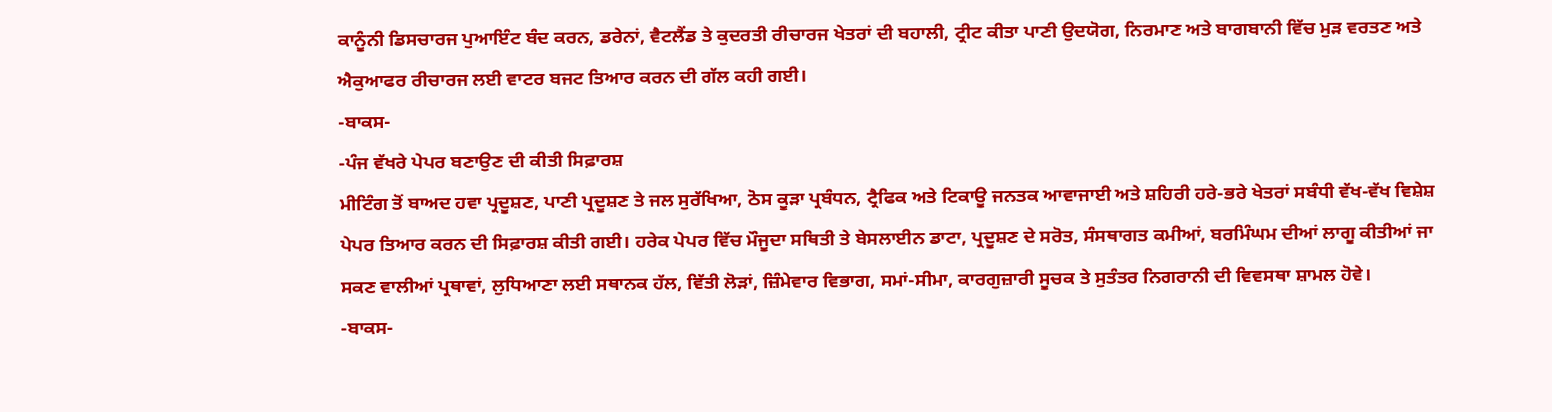ਕਾਨੂੰਨੀ ਡਿਸਚਾਰਜ ਪੁਆਇੰਟ ਬੰਦ ਕਰਨ, ਡਰੇਨਾਂ, ਵੈਟਲੈਂਡ ਤੇ ਕੁਦਰਤੀ ਰੀਚਾਰਜ ਖੇਤਰਾਂ ਦੀ ਬਹਾਲੀ, ਟ੍ਰੀਟ ਕੀਤਾ ਪਾਣੀ ਉਦਯੋਗ, ਨਿਰਮਾਣ ਅਤੇ ਬਾਗਬਾਨੀ ਵਿੱਚ ਮੁੜ ਵਰਤਣ ਅਤੇ ਐਕੁਆਫਰ ਰੀਚਾਰਜ ਲਈ ਵਾਟਰ ਬਜਟ ਤਿਆਰ ਕਰਨ ਦੀ ਗੱਲ ਕਹੀ ਗਈ।
-ਬਾਕਸ-
-ਪੰਜ ਵੱਖਰੇ ਪੇਪਰ ਬਣਾਉਣ ਦੀ ਕੀਤੀ ਸਿਫ਼ਾਰਸ਼
ਮੀਟਿੰਗ ਤੋਂ ਬਾਅਦ ਹਵਾ ਪ੍ਰਦੂਸ਼ਣ, ਪਾਣੀ ਪ੍ਰਦੂਸ਼ਣ ਤੇ ਜਲ ਸੁਰੱਖਿਆ, ਠੋਸ ਕੂੜਾ ਪ੍ਰਬੰਧਨ, ਟ੍ਰੈਫਿਕ ਅਤੇ ਟਿਕਾਊ ਜਨਤਕ ਆਵਾਜਾਈ ਅਤੇ ਸ਼ਹਿਰੀ ਹਰੇ-ਭਰੇ ਖੇਤਰਾਂ ਸਬੰਧੀ ਵੱਖ-ਵੱਖ ਵਿਸ਼ੇਸ਼ ਪੇਪਰ ਤਿਆਰ ਕਰਨ ਦੀ ਸਿਫ਼ਾਰਸ਼ ਕੀਤੀ ਗਈ। ਹਰੇਕ ਪੇਪਰ ਵਿੱਚ ਮੌਜੂਦਾ ਸਥਿਤੀ ਤੇ ਬੇਸਲਾਈਨ ਡਾਟਾ, ਪ੍ਰਦੂਸ਼ਣ ਦੇ ਸਰੋਤ, ਸੰਸਥਾਗਤ ਕਮੀਆਂ, ਬਰਮਿੰਘਮ ਦੀਆਂ ਲਾਗੂ ਕੀਤੀਆਂ ਜਾ ਸਕਣ ਵਾਲੀਆਂ ਪ੍ਰਥਾਵਾਂ, ਲੁਧਿਆਣਾ ਲਈ ਸਥਾਨਕ ਹੱਲ, ਵਿੱਤੀ ਲੋੜਾਂ, ਜ਼ਿੰਮੇਵਾਰ ਵਿਭਾਗ, ਸਮਾਂ-ਸੀਮਾ, ਕਾਰਗੁਜ਼ਾਰੀ ਸੂਚਕ ਤੇ ਸੁਤੰਤਰ ਨਿਗਰਾਨੀ ਦੀ ਵਿਵਸਥਾ ਸ਼ਾਮਲ ਹੋਵੇ।
-ਬਾਕਸ-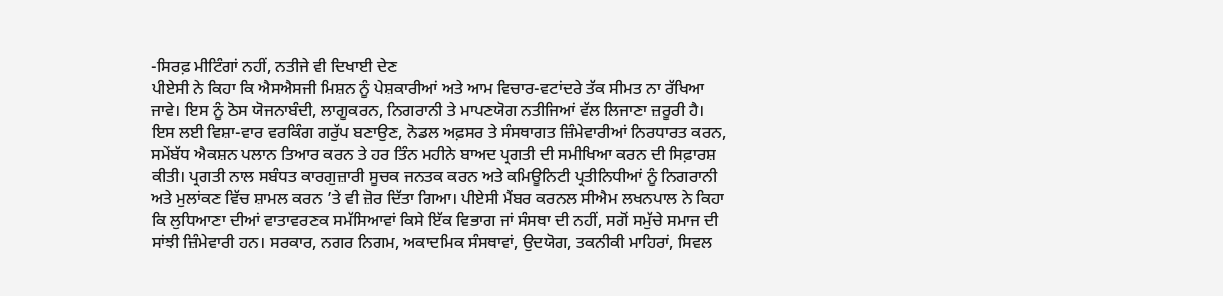-ਸਿਰਫ਼ ਮੀਟਿੰਗਾਂ ਨਹੀਂ, ਨਤੀਜੇ ਵੀ ਦਿਖਾਈ ਦੇਣ
ਪੀਏਸੀ ਨੇ ਕਿਹਾ ਕਿ ਐਸਐਸਜੀ ਮਿਸ਼ਨ ਨੂੰ ਪੇਸ਼ਕਾਰੀਆਂ ਅਤੇ ਆਮ ਵਿਚਾਰ-ਵਟਾਂਦਰੇ ਤੱਕ ਸੀਮਤ ਨਾ ਰੱਖਿਆ ਜਾਵੇ। ਇਸ ਨੂੰ ਠੋਸ ਯੋਜਨਾਬੰਦੀ, ਲਾਗੂਕਰਨ, ਨਿਗਰਾਨੀ ਤੇ ਮਾਪਣਯੋਗ ਨਤੀਜਿਆਂ ਵੱਲ ਲਿਜਾਣਾ ਜ਼ਰੂਰੀ ਹੈ। ਇਸ ਲਈ ਵਿਸ਼ਾ-ਵਾਰ ਵਰਕਿੰਗ ਗਰੁੱਪ ਬਣਾਉਣ, ਨੋਡਲ ਅਫ਼ਸਰ ਤੇ ਸੰਸਥਾਗਤ ਜ਼ਿੰਮੇਵਾਰੀਆਂ ਨਿਰਧਾਰਤ ਕਰਨ, ਸਮੇਂਬੱਧ ਐਕਸ਼ਨ ਪਲਾਨ ਤਿਆਰ ਕਰਨ ਤੇ ਹਰ ਤਿੰਨ ਮਹੀਨੇ ਬਾਅਦ ਪ੍ਰਗਤੀ ਦੀ ਸਮੀਖਿਆ ਕਰਨ ਦੀ ਸਿਫ਼ਾਰਸ਼ ਕੀਤੀ। ਪ੍ਰਗਤੀ ਨਾਲ ਸਬੰਧਤ ਕਾਰਗੁਜ਼ਾਰੀ ਸੂਚਕ ਜਨਤਕ ਕਰਨ ਅਤੇ ਕਮਿਊਨਿਟੀ ਪ੍ਰਤੀਨਿਧੀਆਂ ਨੂੰ ਨਿਗਰਾਨੀ ਅਤੇ ਮੁਲਾਂਕਣ ਵਿੱਚ ਸ਼ਾਮਲ ਕਰਨ ’ਤੇ ਵੀ ਜ਼ੋਰ ਦਿੱਤਾ ਗਿਆ। ਪੀਏਸੀ ਮੈਂਬਰ ਕਰਨਲ ਸੀਐਮ ਲਖਨਪਾਲ ਨੇ ਕਿਹਾ ਕਿ ਲੁਧਿਆਣਾ ਦੀਆਂ ਵਾਤਾਵਰਣਕ ਸਮੱਸਿਆਵਾਂ ਕਿਸੇ ਇੱਕ ਵਿਭਾਗ ਜਾਂ ਸੰਸਥਾ ਦੀ ਨਹੀਂ, ਸਗੋਂ ਸਮੁੱਚੇ ਸਮਾਜ ਦੀ ਸਾਂਝੀ ਜ਼ਿੰਮੇਵਾਰੀ ਹਨ। ਸਰਕਾਰ, ਨਗਰ ਨਿਗਮ, ਅਕਾਦਮਿਕ ਸੰਸਥਾਵਾਂ, ਉਦਯੋਗ, ਤਕਨੀਕੀ ਮਾਹਿਰਾਂ, ਸਿਵਲ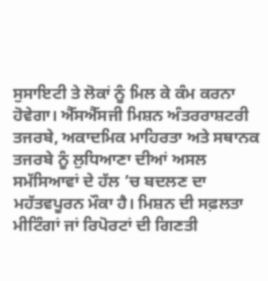ਸੁਸਾਇਟੀ ਤੇ ਲੋਕਾਂ ਨੂੰ ਮਿਲ ਕੇ ਕੰਮ ਕਰਨਾ ਹੋਵੇਗਾ। ਐੱਸਐੱਸਜੀ ਮਿਸ਼ਨ ਅੰਤਰਰਾਸ਼ਟਰੀ ਤਜਰਬੇ, ਅਕਾਦਮਿਕ ਮਾਹਿਰਤਾ ਅਤੇ ਸਥਾਨਕ ਤਜਰਬੇ ਨੂੰ ਲੁਧਿਆਣਾ ਦੀਆਂ ਅਸਲ ਸਮੱਸਿਆਵਾਂ ਦੇ ਹੱਲ ’ਚ ਬਦਲਣ ਦਾ ਮਹੱਤਵਪੂਰਨ ਮੌਕਾ ਹੈ। ਮਿਸ਼ਨ ਦੀ ਸਫ਼ਲਤਾ ਮੀਟਿੰਗਾਂ ਜਾਂ ਰਿਪੋਰਟਾਂ ਦੀ ਗਿਣਤੀ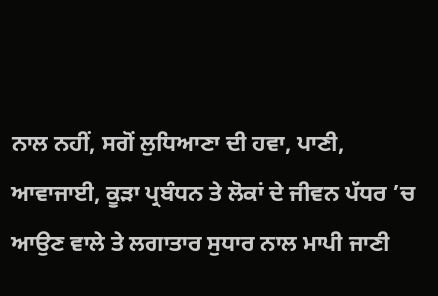ਨਾਲ ਨਹੀਂ, ਸਗੋਂ ਲੁਧਿਆਣਾ ਦੀ ਹਵਾ, ਪਾਣੀ, ਆਵਾਜਾਈ, ਕੂੜਾ ਪ੍ਰਬੰਧਨ ਤੇ ਲੋਕਾਂ ਦੇ ਜੀਵਨ ਪੱਧਰ ’ਚ ਆਉਣ ਵਾਲੇ ਤੇ ਲਗਾਤਾਰ ਸੁਧਾਰ ਨਾਲ ਮਾਪੀ ਜਾਣੀ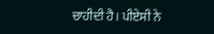ਚਾਹੀਦੀ ਹੈ। ਪੀਏਸੀ ਨੇ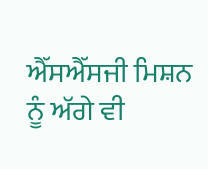ਐੱਸਐੱਸਜੀ ਮਿਸ਼ਨ ਨੂੰ ਅੱਗੇ ਵੀ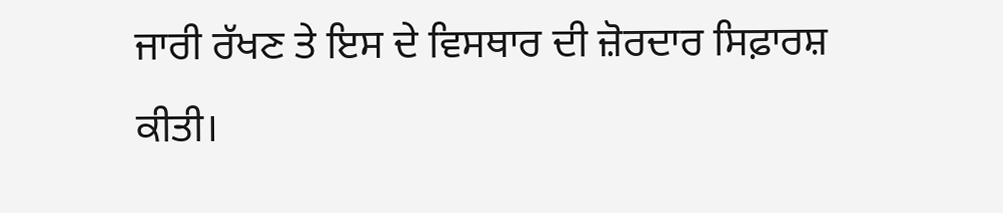ਜਾਰੀ ਰੱਖਣ ਤੇ ਇਸ ਦੇ ਵਿਸਥਾਰ ਦੀ ਜ਼ੋਰਦਾਰ ਸਿਫ਼ਾਰਸ਼ ਕੀਤੀ।